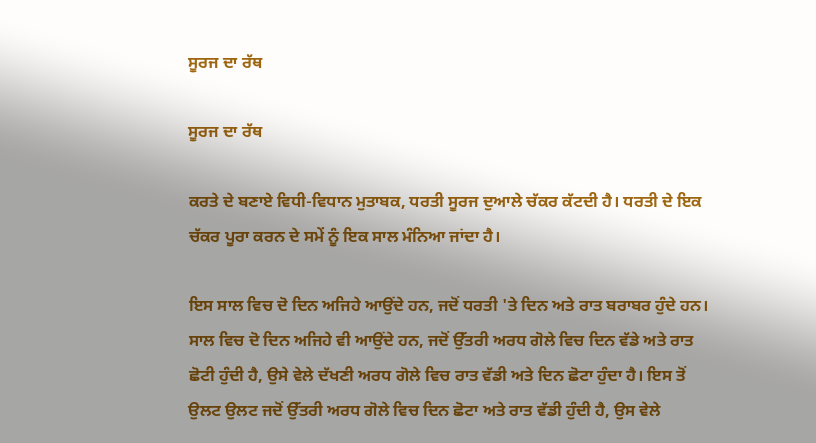ਸੂਰਜ ਦਾ ਰੱਥ

ਸੂਰਜ ਦਾ ਰੱਥ

ਕਰਤੇ ਦੇ ਬਣਾਏ ਵਿਧੀ-ਵਿਧਾਨ ਮੁਤਾਬਕ, ਧਰਤੀ ਸੂਰਜ ਦੁਆਲੇ ਚੱਕਰ ਕੱਟਦੀ ਹੈ। ਧਰਤੀ ਦੇ ਇਕ ਚੱਕਰ ਪੂਰਾ ਕਰਨ ਦੇ ਸਮੇਂ ਨੂੰ ਇਕ ਸਾਲ ਮੰਨਿਆ ਜਾਂਦਾ ਹੈ।

ਇਸ ਸਾਲ ਵਿਚ ਦੋ ਦਿਨ ਅਜਿਹੇ ਆਉਂਦੇ ਹਨ, ਜਦੋਂ ਧਰਤੀ 'ਤੇ ਦਿਨ ਅਤੇ ਰਾਤ ਬਰਾਬਰ ਹੁੰਦੇ ਹਨ। ਸਾਲ ਵਿਚ ਦੋ ਦਿਨ ਅਜਿਹੇ ਵੀ ਆਉਂਦੇ ਹਨ, ਜਦੋਂ ਉੱਤਰੀ ਅਰਧ ਗੋਲੇ ਵਿਚ ਦਿਨ ਵੱਡੇ ਅਤੇ ਰਾਤ ਛੋਟੀ ਹੁੰਦੀ ਹੈ, ਉਸੇ ਵੇਲੇ ਦੱਖਣੀ ਅਰਧ ਗੋਲੇ ਵਿਚ ਰਾਤ ਵੱਡੀ ਅਤੇ ਦਿਨ ਛੋਟਾ ਹੁੰਦਾ ਹੈ। ਇਸ ਤੋਂ ਉਲਟ ਉਲਟ ਜਦੋਂ ਉੱਤਰੀ ਅਰਧ ਗੋਲੇ ਵਿਚ ਦਿਨ ਛੋਟਾ ਅਤੇ ਰਾਤ ਵੱਡੀ ਹੁੰਦੀ ਹੈ, ਉਸ ਵੇਲੇ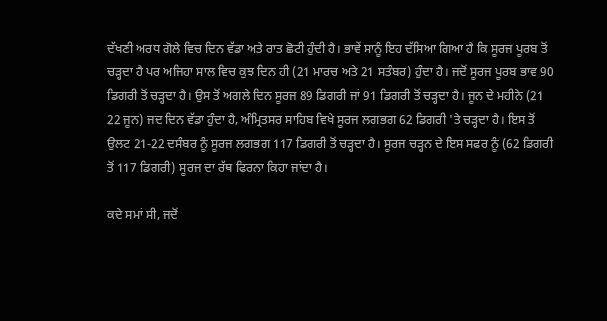ਦੱਖਣੀ ਅਰਧ ਗੋਲੇ ਵਿਚ ਦਿਨ ਵੱਡਾ ਅਤੇ ਰਾਤ ਛੋਟੀ ਹੁੰਦੀ ਹੈ। ਭਾਵੇਂ ਸਾਨੂੰ ਇਹ ਦੱਸਿਆ ਗਿਆ ਹੈ ਕਿ ਸੂਰਜ ਪੂਰਬ ਤੋਂ ਚੜ੍ਹਦਾ ਹੈ ਪਰ ਅਜਿਹਾ ਸਾਲ ਵਿਚ ਕੁਝ ਦਿਨ ਹੀ (21 ਮਾਰਚ ਅਤੇ 21 ਸਤੰਬਰ) ਹੁੰਦਾ ਹੈ। ਜਦੋਂ ਸੂਰਜ ਪੂਰਬ ਭਾਵ 90 ਡਿਗਰੀ ਤੋਂ ਚੜ੍ਹਦਾ ਹੈ। ਉਸ ਤੋਂ ਅਗਲੇ ਦਿਨ ਸੂਰਜ 89 ਡਿਗਰੀ ਜਾਂ 91 ਡਿਗਰੀ ਤੋਂ ਚੜ੍ਹਦਾ ਹੈ। ਜੂਨ ਦੇ ਮਹੀਨੇ (21 22 ਜੂਨ) ਜਦ ਦਿਨ ਵੱਡਾ ਹੁੰਦਾ ਹੈ, ਅੰਮ੍ਰਿਤਸਰ ਸਾਹਿਬ ਵਿਖੇ ਸੂਰਜ ਲਗਭਗ 62 ਡਿਗਰੀ 'ਤੇ ਚੜ੍ਹਦਾ ਹੈ। ਇਸ ਤੋਂ ਉਲਟ 21-22 ਦਸੰਬਰ ਨੂੰ ਸੂਰਜ ਲਗਭਗ 117 ਡਿਗਰੀ ਤੋਂ ਚੜ੍ਹਦਾ ਹੈ। ਸੂਰਜ ਚੜ੍ਹਨ ਦੇ ਇਸ ਸਫਰ ਨੂੰ (62 ਡਿਗਰੀ ਤੋਂ 117 ਡਿਗਰੀ) ਸੂਰਜ ਦਾ ਰੱਥ ਫਿਰਨਾ ਕਿਹਾ ਜਾਂਦਾ ਹੈ।

ਕਦੇ ਸਮਾਂ ਸੀ, ਜਦੋਂ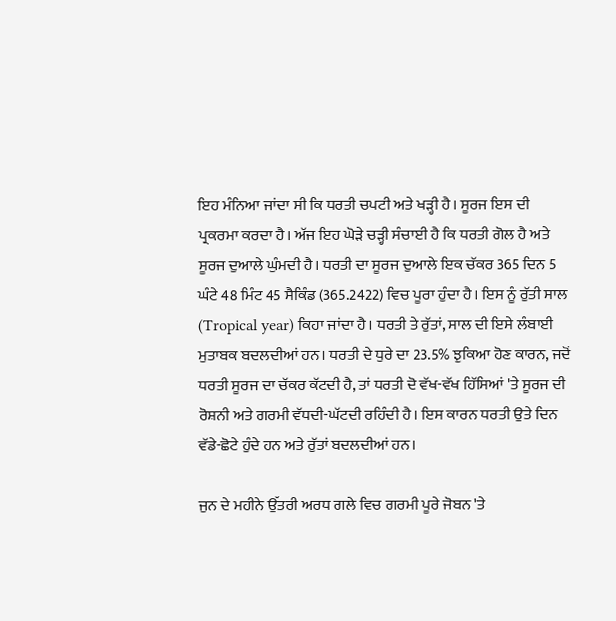ਇਹ ਮੰਨਿਆ ਜਾਂਦਾ ਸੀ ਕਿ ਧਰਤੀ ਚਪਟੀ ਅਤੇ ਖੜ੍ਹੀ ਹੈ। ਸੂਰਜ ਇਸ ਦੀ ਪ੍ਰਕਰਮਾ ਕਰਦਾ ਹੈ। ਅੱਜ ਇਹ ਘੋੜੇ ਚੜ੍ਹੀ ਸੰਚਾਈ ਹੈ ਕਿ ਧਰਤੀ ਗੋਲ ਹੈ ਅਤੇ ਸੂਰਜ ਦੁਆਲੇ ਘੁੰਮਦੀ ਹੈ। ਧਰਤੀ ਦਾ ਸੂਰਜ ਦੁਆਲੇ ਇਕ ਚੱਕਰ 365 ਦਿਨ 5 ਘੰਟੇ 48 ਮਿੰਟ 45 ਸੈਕਿੰਡ (365.2422) ਵਿਚ ਪੂਰਾ ਹੁੰਦਾ ਹੈ। ਇਸ ਨੂੰ ਰੁੱਤੀ ਸਾਲ (Tropical year) ਕਿਹਾ ਜਾਂਦਾ ਹੈ। ਧਰਤੀ ਤੇ ਰੁੱਤਾਂ, ਸਾਲ ਦੀ ਇਸੇ ਲੰਬਾਈ ਮੁਤਾਬਕ ਬਦਲਦੀਆਂ ਹਨ। ਧਰਤੀ ਦੇ ਧੁਰੇ ਦਾ 23.5% ਝੁਕਿਆ ਹੋਣ ਕਾਰਨ, ਜਦੋਂ ਧਰਤੀ ਸੂਰਜ ਦਾ ਚੱਕਰ ਕੱਟਦੀ ਹੈ, ਤਾਂ ਧਰਤੀ ਦੋ ਵੱਖ-ਵੱਖ ਹਿੱਸਿਆਂ 'ਤੇ ਸੂਰਜ ਦੀ ਰੋਸ਼ਨੀ ਅਤੇ ਗਰਮੀ ਵੱਧਦੀ-ਘੱਟਦੀ ਰਹਿੰਦੀ ਹੈ। ਇਸ ਕਾਰਨ ਧਰਤੀ ਉਤੇ ਦਿਨ ਵੱਡੇ-ਛੋਟੇ ਹੁੰਦੇ ਹਨ ਅਤੇ ਰੁੱਤਾਂ ਬਦਲਦੀਆਂ ਹਨ।

ਜੁਨ ਦੇ ਮਹੀਨੇ ਉੱਤਰੀ ਅਰਧ ਗਲੇ ਵਿਚ ਗਰਮੀ ਪੂਰੇ ਜੋਬਨ 'ਤੇ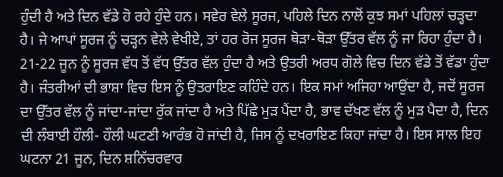ਹੁੰਦੀ ਹੈ ਅਤੇ ਦਿਨ ਵੱਡੇ ਹੋ ਰਹੇ ਹੁੰਦੇ ਹਨ। ਸਵੇਰ ਵੇਲੇ ਸੂਰਜ, ਪਹਿਲੇ ਦਿਨ ਨਾਲੋਂ ਕੁਝ ਸਮਾਂ ਪਹਿਲਾਂ ਚੜ੍ਹਦਾ ਹੈ। ਜੇ ਆਪਾਂ ਸੂਰਜ ਨੂੰ ਚੜ੍ਹਨ ਵੇਲੇ ਵੇਖੀਏ, ਤਾਂ ਹਰ ਰੋਜ ਸੂਰਜ ਥੋੜਾ-ਥੋੜਾ ਉੱਤਰ ਵੱਲ ਨੂੰ ਜਾ ਰਿਹਾ ਹੁੰਦਾ ਹੈ। 21-22 ਜੂਨ ਨੂੰ ਸੂਰਜ ਵੱਧ ਤੋਂ ਵੱਧ ਉੱਤਰ ਵੱਲ ਹੁੰਦਾ ਹੈ ਅਤੇ ਉਤਰੀ ਅਰਧ ਗੋਲੇ ਵਿਚ ਦਿਨ ਵੱਡੇ ਤੋਂ ਵੱਡਾ ਹੁੰਦਾ ਹੈ। ਜੰਤਰੀਆਂ ਦੀ ਭਾਸ਼ਾ ਵਿਚ ਇਸ ਨੂੰ ਉਤਰਾਇਣ ਕਹਿੰਦੇ ਹਨ। ਇਕ ਸਮਾਂ ਅਜਿਹਾ ਆਉਂਦਾ ਹੈ, ਜਦੋਂ ਸੂਰਜ ਦਾ ਉੱਤਰ ਵੱਲ ਨੂੰ ਜਾਂਦਾ-ਜਾਂਦਾ ਰੁੱਕ ਜਾਂਦਾ ਹੈ ਅਤੇ ਪਿੱਛੇ ਮੁੜ ਪੈਂਦਾ ਹੈ, ਭਾਵ ਦੱਖਣ ਵੱਲ ਨੂੰ ਮੁੜ ਪੈਦਾ ਹੈ, ਦਿਨ ਦੀ ਲੰਬਾਈ ਹੌਲੀ- ਹੌਲੀ ਘਟਣੀ ਆਰੰਭ ਹੋ ਜਾਂਦੀ ਹੈ, ਜਿਸ ਨੂੰ ਦਖਰਾਇਣ ਕਿਹਾ ਜਾਂਦਾ ਹੈ। ਇਸ ਸਾਲ ਇਹ ਘਟਨਾ 21 ਜੂਨ, ਦਿਨ ਸ਼ਨਿੱਚਰਵਾਰ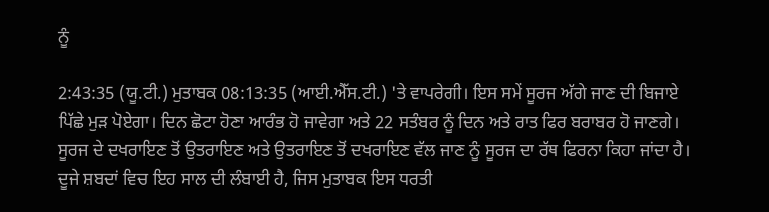ਨੂੰ

2:43:35 (ਯੂ.ਟੀ.) ਮੁਤਾਬਕ 08:13:35 (ਆਈ.ਐੱਸ.ਟੀ.) 'ਤੇ ਵਾਪਰੇਗੀ। ਇਸ ਸਮੇਂ ਸੂਰਜ ਅੱਗੇ ਜਾਣ ਦੀ ਬਿਜਾਏ ਪਿੱਛੇ ਮੁੜ ਪੋਏਗਾ। ਦਿਨ ਛੋਟਾ ਹੋਣਾ ਆਰੰਭ ਹੋ ਜਾਵੇਗਾ ਅਤੇ 22 ਸਤੰਬਰ ਨੂੰ ਦਿਨ ਅਤੇ ਰਾਤ ਫਿਰ ਬਰਾਬਰ ਹੋ ਜਾਣਗੇ। ਸੂਰਜ ਦੇ ਦਖਰਾਇਣ ਤੋਂ ਉਤਰਾਇਣ ਅਤੇ ਉਤਰਾਇਣ ਤੋਂ ਦਖਰਾਇਣ ਵੱਲ ਜਾਣ ਨੂੰ ਸੂਰਜ ਦਾ ਰੱਥ ਫਿਰਨਾ ਕਿਹਾ ਜਾਂਦਾ ਹੈ। ਦੂਜੇ ਸ਼ਬਦਾਂ ਵਿਚ ਇਹ ਸਾਲ ਦੀ ਲੰਬਾਈ ਹੈ, ਜਿਸ ਮੁਤਾਬਕ ਇਸ ਧਰਤੀ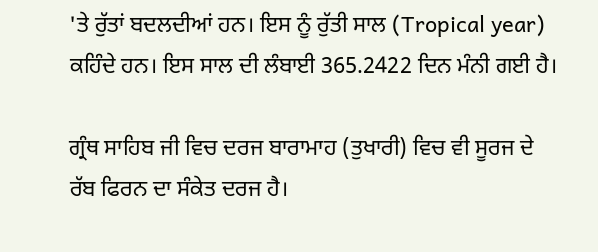'ਤੇ ਰੁੱਤਾਂ ਬਦਲਦੀਆਂ ਹਨ। ਇਸ ਨੂੰ ਰੁੱਤੀ ਸਾਲ (Tropical year) ਕਹਿੰਦੇ ਹਨ। ਇਸ ਸਾਲ ਦੀ ਲੰਬਾਈ 365.2422 ਦਿਨ ਮੰਨੀ ਗਈ ਹੈ।

ਗ੍ਰੰਥ ਸਾਹਿਬ ਜੀ ਵਿਚ ਦਰਜ ਬਾਰਾਮਾਹ (ਤੁਖਾਰੀ) ਵਿਚ ਵੀ ਸੂਰਜ ਦੇ ਰੱਬ ਫਿਰਨ ਦਾ ਸੰਕੇਤ ਦਰਜ ਹੈ।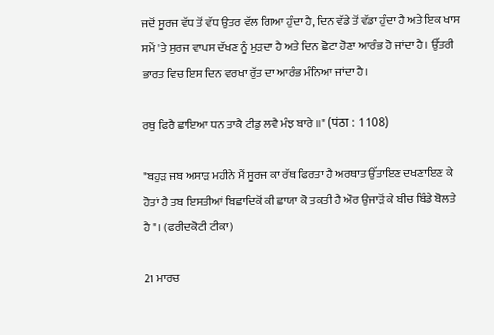ਜਦੋਂ ਸੂਰਜ ਵੱਧ ਤੋਂ ਵੱਧ ਉਤਰ ਵੱਲ ਗਿਆ ਹੁੰਦਾ ਹੈ, ਦਿਨ ਵੱਡੇ ਤੋਂ ਵੱਡਾ ਹੁੰਦਾ ਹੈ ਅਤੇ ਇਕ ਖਾਸ ਸਮੇਂ 'ਤੇ ਸੁਰਜ ਵਾਪਸ ਦੱਖਣ ਨੂੰ ਮੁੜਦਾ ਹੈ ਅਤੇ ਦਿਨ ਛੋਟਾ ਹੋਣਾ ਆਰੰਭ ਹੋ ਜਾਂਦਾ ਹੈ। ਉੱਤਰੀ ਭਾਰਤ ਵਿਚ ਇਸ ਦਿਨ ਵਰਖਾ ਰੁੱਤ ਦਾ ਆਰੰਭ ਮੰਨਿਆ ਜਾਂਦਾ ਹੈ।

ਰਥੁ ਫਿਰੈ ਛਾਇਆ ਧਨ ਤਾਕੈ ਟੀਡੁ ਲਵੈ ਮੰਝ ਬਾਰੇ ॥" (पंठा : 1108)

"ਬਹੁੜ ਜਬ ਅਸਾੜ ਮਹੀਨੇ ਮੈਂ ਸੂਰਜ ਕਾ ਰੱਥ ਫਿਰਤਾ ਹੈ ਅਰਥਾਤ ਉੱਤਾਇਣ ਦਖਣਾਇਣ ਕੇ ਹੋਤਾਂ ਹੈ ਤਬ ਇਸਤੀਆਂ ਬਿਛਾਦਿਕੋਂ ਕੀ ਛਾਯਾ ਕੋ ਤਕਤੀ ਹੈ ਔਰ ਉਜਾੜੋਂ ਕੇ ਬੀਚ ਬਿੰਡੇ ਬੋਲਤੇ ਹੈ"। (ਫਰੀਦਕੋਟੀ ਟੀਕਾ)

21 ਮਾਰਚ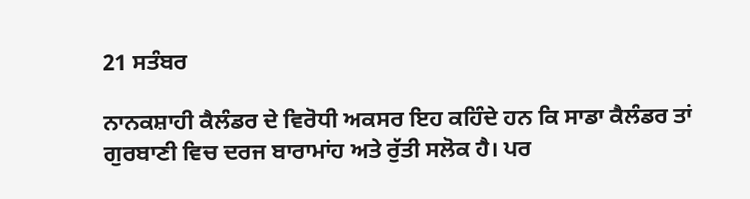21 ਸਤੰਬਰ

ਨਾਨਕਸ਼ਾਹੀ ਕੈਲੰਡਰ ਦੇ ਵਿਰੋਧੀ ਅਕਸਰ ਇਹ ਕਹਿੰਦੇ ਹਨ ਕਿ ਸਾਡਾ ਕੈਲੰਡਰ ਤਾਂ ਗੁਰਬਾਣੀ ਵਿਚ ਦਰਜ ਬਾਰਾਮਾਂਹ ਅਤੇ ਰੁੱਤੀ ਸਲੋਕ ਹੈ। ਪਰ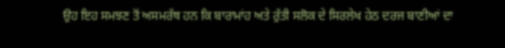ਉਹ ਇਹ ਸਮਝਣ ਤੋਂ ਅਸਮਰੱਥ ਹਨ ਕਿ ਬਾਰਾਮਾਂਹ ਅਤੇ ਰੁੱਤੀ ਸਲੋਕ ਦੇ ਸਿਰਲੇਖ ਹੇਠ ਦਰਜ ਬਾਣੀਆਂ ਦਾ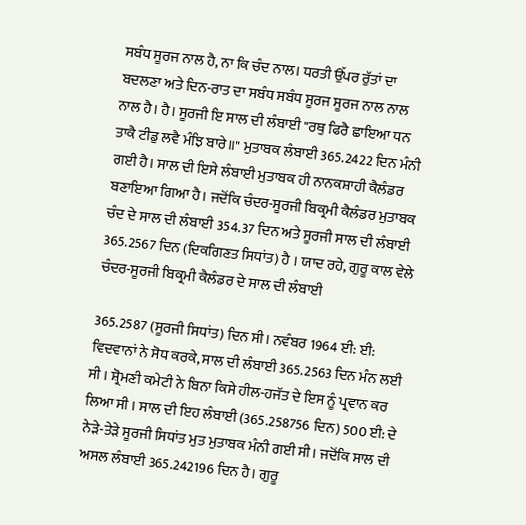ਸਬੰਧ ਸੂਰਜ ਨਾਲ ਹੈ, ਨਾ ਕਿ ਚੰਦ ਨਾਲ। ਧਰਤੀ ਉੱਪਰ ਰੁੱਤਾਂ ਦਾ ਬਦਲਣਾ ਅਤੇ ਦਿਨ-ਰਾਤ ਦਾ ਸਬੰਧ ਸਬੰਧ ਸੂਰਜ ਸੂਰਜ ਨਾਲ ਨਾਲ ਨਾਲ ਹੈ। ਹੈ। ਸੂਰਜੀ ਇ ਸਾਲ ਦੀ ਲੰਬਾਈ "ਰਥੁ ਫਿਰੈ ਛਾਇਆ ਧਨ ਤਾਕੈ ਟੀਡੁ ਲਵੈ ਮੰਝਿ ਬਾਰੇ॥" ਮੁਤਾਬਕ ਲੰਬਾਈ 365.2422 ਦਿਨ ਮੰਨੀ ਗਈ ਹੈ। ਸਾਲ ਦੀ ਇਸੇ ਲੰਬਾਈ ਮੁਤਾਬਕ ਹੀ ਨਾਨਕਸ਼ਾਹੀ ਕੈਲੰਡਰ ਬਣਾਇਆ ਗਿਆ ਹੈ। ਜਦੋਂਕਿ ਚੰਦਰ-ਸੂਰਜੀ ਬਿਕ੍ਰਮੀ ਕੈਲੰਡਰ ਮੁਤਾਬਕ ਚੰਦ ਦੇ ਸਾਲ ਦੀ ਲੰਬਾਈ 354.37 ਦਿਨ ਅਤੇ ਸੂਰਜੀ ਸਾਲ ਦੀ ਲੰਬਾਈ 365.2567 ਦਿਨ (ਦਿਕਗਿਣਤ ਸਿਧਾਂਤ) ਹੈ । ਯਾਦ ਰਹੇ, ਗੁਰੂ ਕਾਲ ਵੇਲੇ ਚੰਦਰ-ਸੂਰਜੀ ਬਿਕ੍ਰਮੀ ਕੈਲੰਡਰ ਦੇ ਸਾਲ ਦੀ ਲੰਬਾਈ

365.2587 (ਸੂਰਜੀ ਸਿਧਾਂਤ) ਦਿਨ ਸੀ। ਨਵੰਬਰ 1964 ਈ: ਈ: ਵਿਦਵਾਨਾਂ ਨੇ ਸੋਧ ਕਰਕੇ, ਸਾਲ ਦੀ ਲੰਬਾਈ 365.2563 ਦਿਨ ਮੰਨ ਲਈ ਸੀ । ਸ਼੍ਰੋਮਣੀ ਕਮੇਟੀ ਨੇ ਬਿਨਾ ਕਿਸੇ ਹੀਲ-ਹਜੱਤ ਦੇ ਇਸ ਨੂੰ ਪ੍ਰਵਾਨ ਕਰ ਲਿਆ ਸੀ । ਸਾਲ ਦੀ ਇਹ ਲੰਬਾਈ (365.258756 ਦਿਨ) 500 ਈ: ਦੇ ਨੇੜੇ-ਤੇੜੇ ਸੂਰਜੀ ਸਿਧਾਂਤ ਮੁਤ ਮੁਤਾਬਕ ਮੰਨੀ ਗਈ ਸੀ। ਜਦੋਂਕਿ ਸਾਲ ਦੀ ਅਸਲ ਲੰਬਾਈ 365.242196 ਦਿਨ ਹੈ। ਗੁਰੂ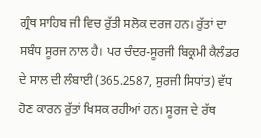ਗ੍ਰੰਥ ਸਾਹਿਬ ਜੀ ਵਿਚ ਰੁੱਤੀ ਸਲੋਕ ਦਰਜ ਹਨ। ਰੁੱਤਾਂ ਦਾ ਸਬੰਧ ਸੂਰਜ ਨਾਲ ਹੈ। ਪਰ ਚੰਦਰ-ਸੂਰਜੀ ਬਿਕ੍ਰਮੀ ਕੈਲੰਡਰ ਦੇ ਸਾਲ ਦੀ ਲੰਬਾਈ (365.2587, ਸੁਰਜੀ ਸਿਧਾਂਤ) ਵੱਧ ਹੋਣ ਕਾਰਨ ਰੁੱਤਾਂ ਖਿਸਕ ਰਹੀਆਂ ਹਨ। ਸੂਰਜ ਦੇ ਰੱਥ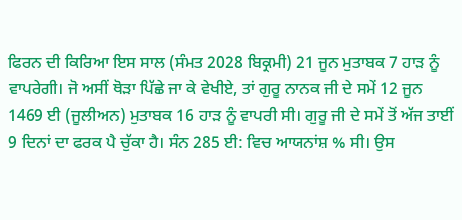ਫਿਰਨ ਦੀ ਕਿਰਿਆ ਇਸ ਸਾਲ (ਸੰਮਤ 2028 ਬਿਕ੍ਰਮੀ) 21 ਜੂਨ ਮੁਤਾਬਕ 7 ਹਾੜ ਨੂੰ ਵਾਪਰੇਗੀ। ਜੋ ਅਸੀਂ ਥੋੜਾ ਪਿੱਛੇ ਜਾ ਕੇ ਵੇਖੀਏ, ਤਾਂ ਗੁਰੂ ਨਾਨਕ ਜੀ ਦੇ ਸਮੇਂ 12 ਜੂਨ 1469 ਈ (ਜੂਲੀਅਨ) ਮੁਤਾਬਕ 16 ਹਾੜ ਨੂੰ ਵਾਪਰੀ ਸੀ। ਗੁਰੂ ਜੀ ਦੇ ਸਮੇਂ ਤੋਂ ਅੱਜ ਤਾਈਂ 9 ਦਿਨਾਂ ਦਾ ਫਰਕ ਪੈ ਚੁੱਕਾ ਹੈ। ਸੰਨ 285 ਈ: ਵਿਚ ਆਯਨਾਂਸ਼ % ਸੀ। ਉਸ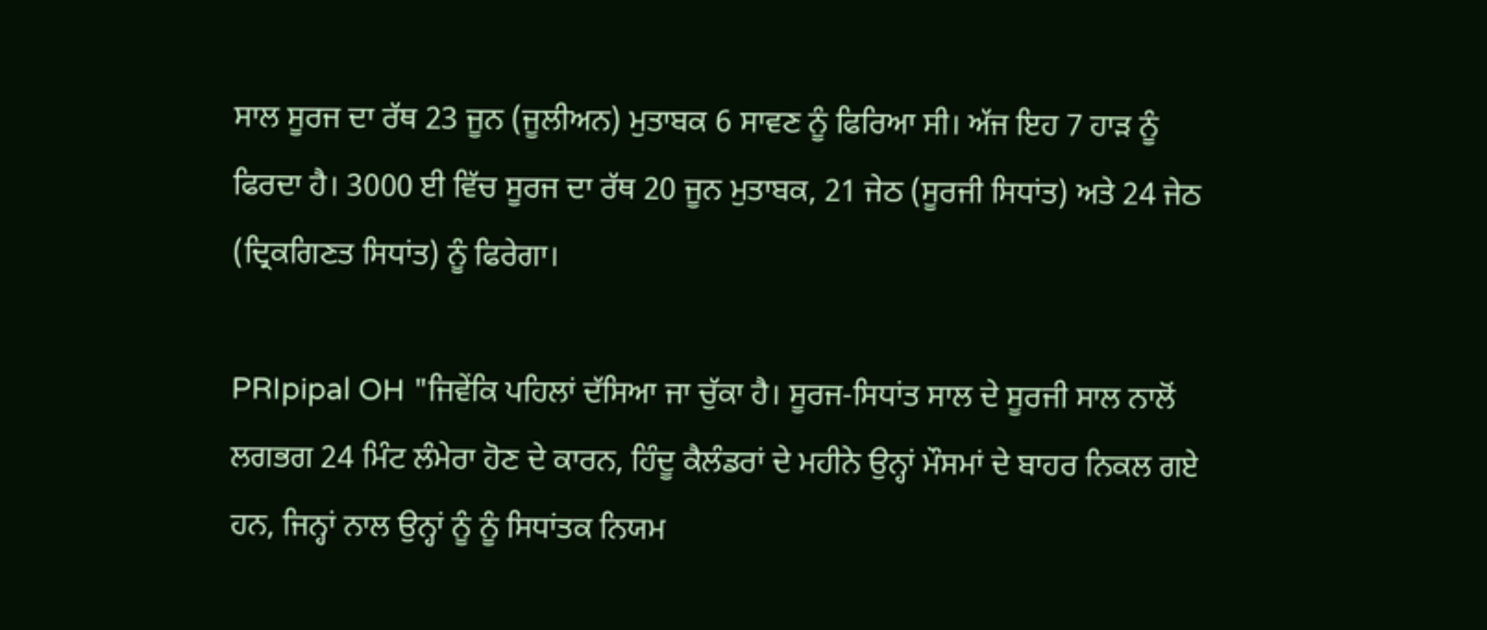ਸਾਲ ਸੂਰਜ ਦਾ ਰੱਥ 23 ਜੂਨ (ਜੂਲੀਅਨ) ਮੁਤਾਬਕ 6 ਸਾਵਣ ਨੂੰ ਫਿਰਿਆ ਸੀ। ਅੱਜ ਇਹ 7 ਹਾੜ ਨੂੰ ਫਿਰਦਾ ਹੈ। 3000 ਈ ਵਿੱਚ ਸੂਰਜ ਦਾ ਰੱਥ 20 ਜੂਨ ਮੁਤਾਬਕ, 21 ਜੇਠ (ਸੂਰਜੀ ਸਿਧਾਂਤ) ਅਤੇ 24 ਜੇਠ (ਦ੍ਰਿਕਗਿਣਤ ਸਿਧਾਂਤ) ਨੂੰ ਫਿਰੇਗਾ।

PRIpipal OH "ਜਿਵੇਂਕਿ ਪਹਿਲਾਂ ਦੱਸਿਆ ਜਾ ਚੁੱਕਾ ਹੈ। ਸੂਰਜ-ਸਿਧਾਂਤ ਸਾਲ ਦੇ ਸੂਰਜੀ ਸਾਲ ਨਾਲੋਂ ਲਗਭਗ 24 ਮਿੰਟ ਲੰਮੇਰਾ ਹੋਣ ਦੇ ਕਾਰਨ, ਹਿੰਦੂ ਕੈਲੰਡਰਾਂ ਦੇ ਮਹੀਨੇ ਉਨ੍ਹਾਂ ਮੌਸਮਾਂ ਦੇ ਬਾਹਰ ਨਿਕਲ ਗਏ ਹਨ, ਜਿਨ੍ਹਾਂ ਨਾਲ ਉਨ੍ਹਾਂ ਨੂੰ ਨੂੰ ਸਿਧਾਂਤਕ ਨਿਯਮ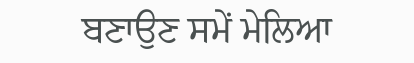ਬਣਾਉਣ ਸਮੇਂ ਮੇਲਿਆ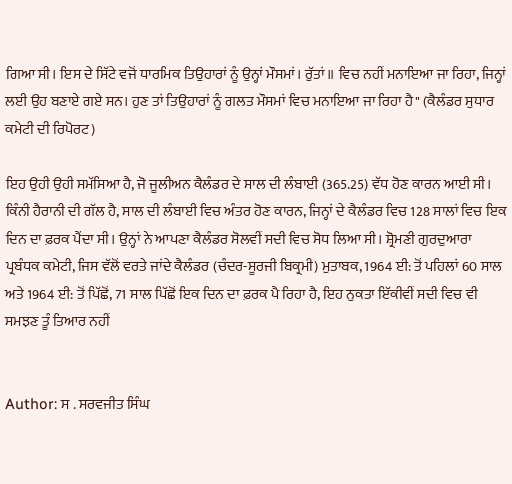ਗਿਆ ਸੀ। ਇਸ ਦੇ ਸਿੱਟੇ ਵਜੋਂ ਧਾਰਮਿਕ ਤਿਉਹਾਰਾਂ ਨੂੰ ਉਨ੍ਹਾਂ ਮੌਸਮਾਂ। ਰੁੱਤਾਂ॥ ਵਿਚ ਨਹੀਂ ਮਨਾਇਆ ਜਾ ਰਿਹਾ, ਜਿਨ੍ਹਾਂ ਲਈ ਉਹ ਬਣਾਏ ਗਏ ਸਨ। ਹੁਣ ਤਾਂ ਤਿਉਹਾਰਾਂ ਨੂੰ ਗਲਤ ਮੌਸਮਾਂ ਵਿਚ ਮਨਾਇਆ ਜਾ ਰਿਹਾ ਹੈ" (ਕੈਲੰਡਰ ਸੁਧਾਰ ਕਮੇਟੀ ਦੀ ਰਿਪੋਰਟ)

ਇਹ ਉਹੀ ਉਹੀ ਸਮੱਸਿਆ ਹੈ, ਜੋ ਜੂਲੀਅਨ ਕੈਲੰਡਰ ਦੇ ਸਾਲ ਦੀ ਲੰਬਾਈ (365.25) ਵੱਧ ਹੋਣ ਕਾਰਨ ਆਈ ਸੀ। ਕਿੰਨੀ ਹੈਰਾਨੀ ਦੀ ਗੱਲ ਹੈ, ਸਾਲ ਦੀ ਲੰਬਾਈ ਵਿਚ ਅੰਤਰ ਹੋਣ ਕਾਰਨ, ਜਿਨ੍ਹਾਂ ਦੇ ਕੈਲੰਡਰ ਵਿਚ 128 ਸਾਲਾਂ ਵਿਚ ਇਕ ਦਿਨ ਦਾ ਫ਼ਰਕ ਪੈਂਦਾ ਸੀ। ਉਨ੍ਹਾਂ ਨੇ ਆਪਣਾ ਕੈਲੰਡਰ ਸੋਲਵੀਂ ਸਦੀ ਵਿਚ ਸੋਧ ਲਿਆ ਸੀ। ਸ਼੍ਰੋਮਣੀ ਗੁਰਦੁਆਰਾ ਪ੍ਰਬੰਧਕ ਕਮੇਟੀ, ਜਿਸ ਵੱਲੋਂ ਵਰਤੇ ਜਾਂਦੇ ਕੈਲੰਡਰ (ਚੰਦਰ-ਸੂਰਜੀ ਬਿਕ੍ਰਮੀ) ਮੁਤਾਬਕ, 1964 ਈ: ਤੋਂ ਪਹਿਲਾਂ 60 ਸਾਲ ਅਤੇ 1964 ਈ: ਤੋਂ ਪਿੱਛੋਂ, 71 ਸਾਲ ਪਿੱਛੋਂ ਇਕ ਦਿਨ ਦਾ ਫ਼ਰਕ ਪੈ ਰਿਹਾ ਹੈ, ਇਹ ਨੁਕਤਾ ਇੱਕੀਵੀਂ ਸਦੀ ਵਿਚ ਵੀ ਸਮਝਣ ਤੂੰ ਤਿਆਰ ਨਹੀਂ


Author: ਸ . ਸਰਵਜੀਤ ਸਿੰਘ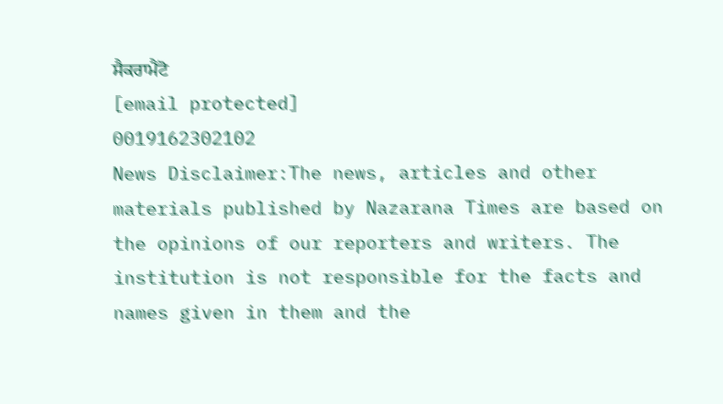ਸੈਕਰਾਮੈਂਟੋ
[email protected]
0019162302102
News Disclaimer:The news, articles and other materials published by Nazarana Times are based on the opinions of our reporters and writers. The institution is not responsible for the facts and names given in them and the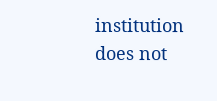institution does not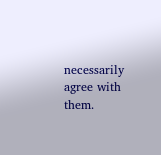necessarily agree with them.